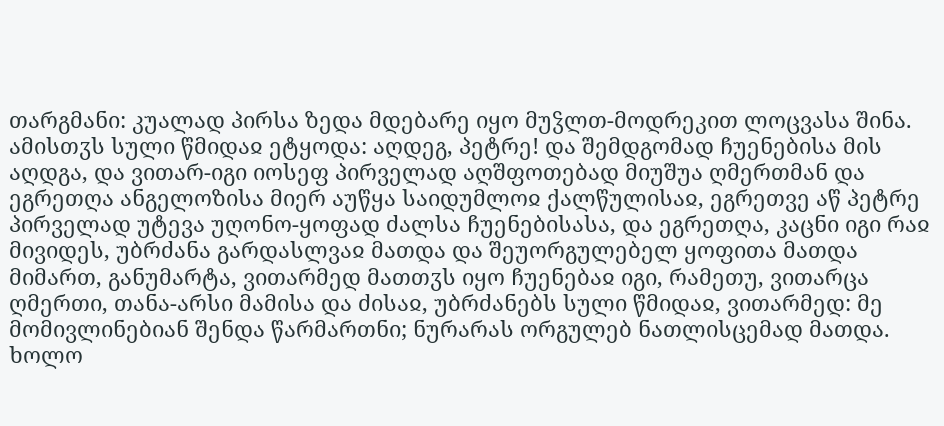თარგმანი: კუალად პირსა ზედა მდებარე იყო მუჴლთ-მოდრეკით ლოცვასა შინა. ამისთჳს სული წმიდაჲ ეტყოდა: აღდეგ, პეტრე! და შემდგომად ჩუენებისა მის აღდგა, და ვითარ-იგი იოსეფ პირველად აღშფოთებად მიუშუა ღმერთმან და ეგრეთღა ანგელოზისა მიერ აუწყა საიდუმლოჲ ქალწულისაჲ, ეგრეთვე აწ პეტრე პირველად უტევა უღონო-ყოფად ძალსა ჩუენებისასა, და ეგრეთღა, კაცნი იგი რაჲ მივიდეს, უბრძანა გარდასლვაჲ მათდა და შეუორგულებელ ყოფითა მათდა მიმართ, განუმარტა, ვითარმედ მათთჳს იყო ჩუენებაჲ იგი, რამეთუ, ვითარცა ღმერთი, თანა-არსი მამისა და ძისაჲ, უბრძანებს სული წმიდაჲ, ვითარმედ: მე მომივლინებიან შენდა წარმართნი; ნურარას ორგულებ ნათლისცემად მათდა.
ხოლო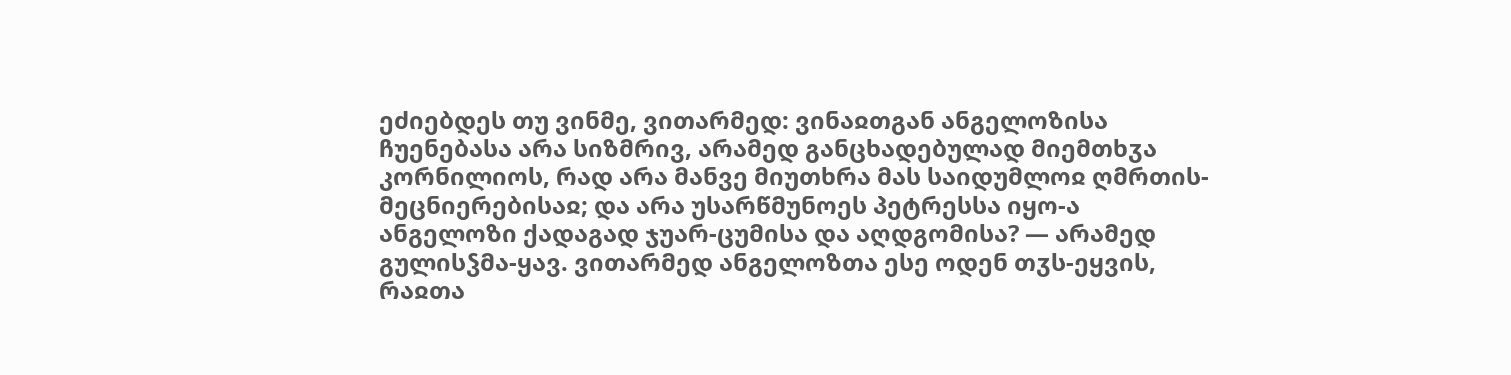ეძიებდეს თუ ვინმე, ვითარმედ: ვინაჲთგან ანგელოზისა ჩუენებასა არა სიზმრივ, არამედ განცხადებულად მიემთხჳა კორნილიოს, რად არა მანვე მიუთხრა მას საიდუმლოჲ ღმრთის-მეცნიერებისაჲ; და არა უსარწმუნოეს პეტრესსა იყო-ა ანგელოზი ქადაგად ჯუარ-ცუმისა და აღდგომისა? — არამედ გულისჴმა-ყავ. ვითარმედ ანგელოზთა ესე ოდენ თჳს-ეყვის, რაჲთა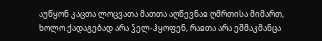აუწყონ კაცთა ლოცვათა მათთა აღწევნაჲ ღმრთისა მიმართ, ხოლო ქადაგებად არა ჴელ-ჰყოფენ, რაჲთა არა ეშმაკმანცა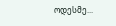ოდესმე...